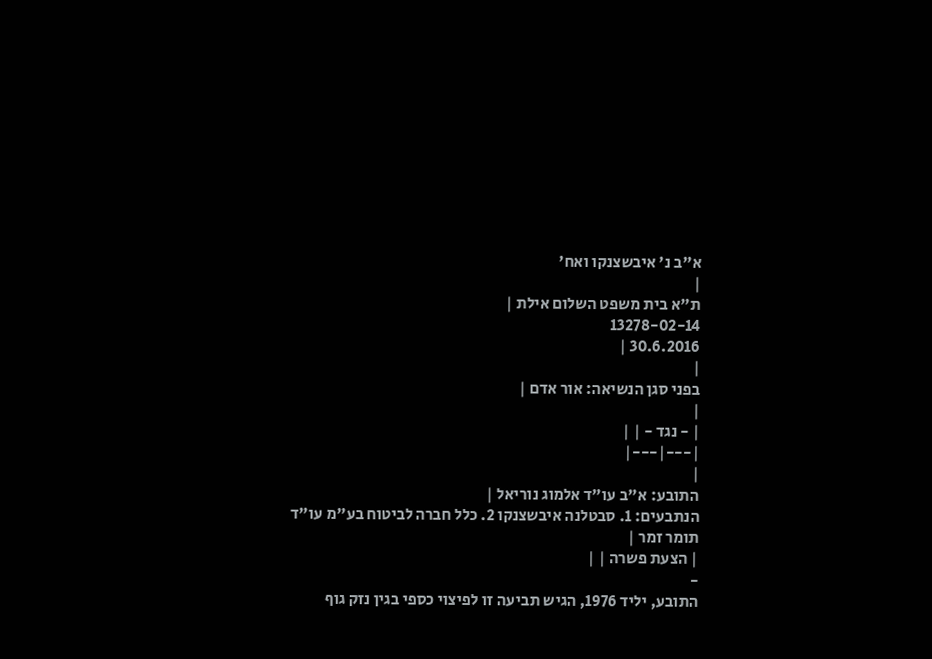א"ב נ' איבשצנקו ואח'
|
ת"א בית משפט השלום אילת |
13278-02-14
30.6.2016 |
|
בפני סגן הנשיאה: אור אדם |
|
| - נגד - | |
|---|---|
|
התובע: א"ב עו"ד אלמוג נוריאל |
הנתבעים: 1. סבטלנה איבשצנקו 2. כלל חברה לביטוח בע"מ עו"ד תומר זמר |
| הצעת פשרה | |
-
התובע, יליד 1976, הגיש תביעה זו לפיצוי כספי בגין נזק גוף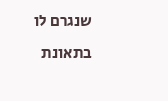שנגרם לו בתאונת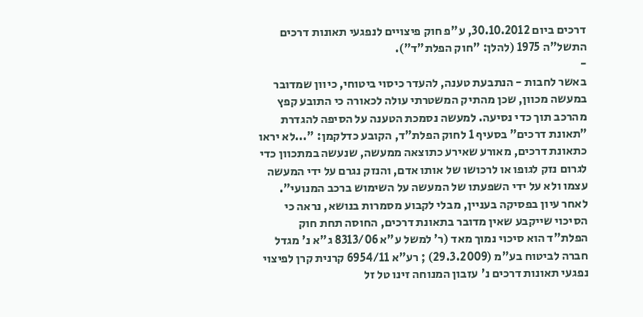דרכים ביום 30.10.2012, ע"פ חוק פיצויים לנפגעי תאונות דרכים התשל"ה 1975 (להלן: "חוק הפלת"ד").
-
באשר לחבות - הנתבעת טענה, להעדר כיסוי ביטוחי, כיוון שמדובר במעשה מכוון, שכן מהתיק המשטרתי עולה לכאורה כי התובע קפץ מהרכב תוך כדי נסיעה. למעשה נסמכת הטענה על הסיפה להגדרת "תאונת דרכים" בסעיף 1 לחוק הפלת"ד, הקובע כדלקמן: "...לא יראו כתאונת דרכים, מאורע שאירע כתוצאה ממעשה, שנעשה במתכוון כדי לגרום נזק לגופו או לרכושו של אותו אדם, והנזק נגרם על ידי המעשה עצמו ולא על ידי השפעתו של המעשה על השימוש ברכב המנועי". לאחר עיון בפסיקה בעניין, מבלי לקבוע מסמרות בנושא, נראה כי הסיכוי שייקבע שאין מדובר בתאונת דרכים, החוסה תחת חוק הפלת"ד הוא סיכוי נמוך מאד (ר' למשל ע"א 8313/06 ג"א נ' מגדל חברה לביטוח בע"מ (29.3.2009) ; רע"א 6954/11 קרנית קרן לפיצוי נפגעי תאונות דרכים נ' עזבון המנוחה זינו טל זל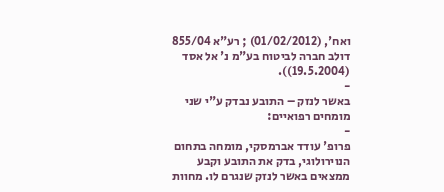ואח', (01/02/2012) ; רע"א 855/04 דולב חברה לביטוח בע"מ נ' אל אסד (19.5.2004)).
-
באשר לנזק – התובע נבדק ע"י שני מומחים רפואיים:
-
פרופ' עודד אברמסקי, מומחה בתחום הנוירולוגי, בדק את התובע וקבע ממצאים באשר לנזק שנגרם לו. מחוות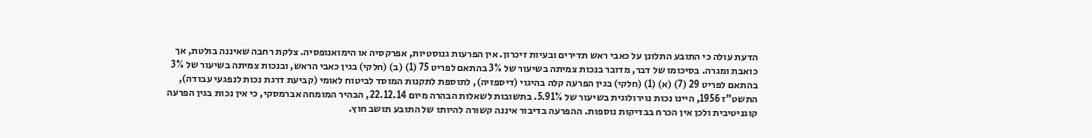הדעת עולה כי התובע התלונן על כאבי ראש תדירים ובעיות זיכרון. אין הפרעות גנוסטיות, אפרקסיה או הימואנופסיה. צלקת רחבה שאיננה בולטת, אך כואבת ומגרה. בסיכומו של דבר, מדובר בנכות צמיתה בשיעור של 3% בהתאם לפריט 75 (1) (ב) (חלקי) בגין כאבי הראש, ובנכות צמיתה בשיעור של 3% בהתאם לפריט 29 (7) (א) (1) (חלקי) בגין הפרעה קלה בהיגוי (דיספזיה), לתוספת לתקנות המוסד לביטוח לאומי (קביעת דרגת נכות לנפגעי עבודה), התשט"ז 1956, היינו נכות נוירולוגית בשיעור של 5.91%. בתשובות לשאלות הבהרה מיום 22.12.14, הבהיר המומחה אברמסקי, כי אין נכות בגין הפרעה קוגניטיבית ולכן אין הכרח בבדיקות נוספות. ההפרעה בדיבור איננה קשורה להיותו של התובע תושב חוץ.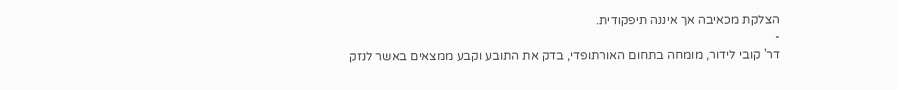הצלקת מכאיבה אך איננה תיפקודית.
-
דר' קובי לידור, מומחה בתחום האורתופדי, בדק את התובע וקבע ממצאים באשר לנזק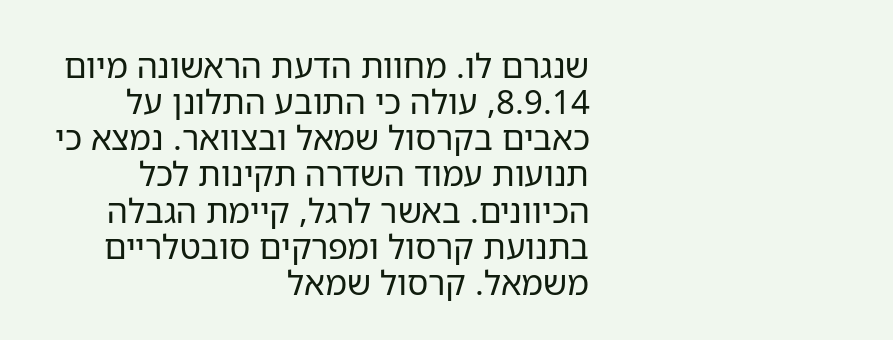שנגרם לו. מחוות הדעת הראשונה מיום 8.9.14, עולה כי התובע התלונן על כאבים בקרסול שמאל ובצוואר. נמצא כי תנועות עמוד השדרה תקינות לכל הכיוונים. באשר לרגל, קיימת הגבלה בתנועת קרסול ומפרקים סובטלריים משמאל. קרסול שמאל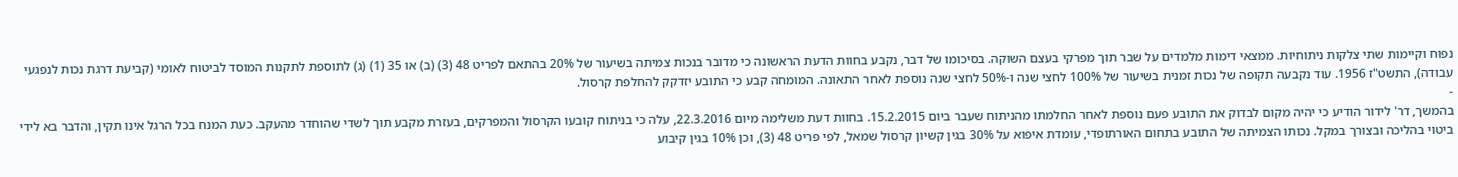נפוח וקיימות שתי צלקות ניתוחיות. ממצאי דימות מלמדים על שבר תוך מפרקי בעצם השוקה. בסיכומו של דבר, נקבע בחוות הדעת הראשונה כי מדובר בנכות צמיתה בשיעור של 20% בהתאם לפריט 48 (3) (ב) או 35 (1) (ג) לתוספת לתקנות המוסד לביטוח לאומי (קביעת דרגת נכות לנפגעי עבודה), התשט"ז 1956. עוד נקבעה תקופה של נכות זמנית בשיעור של 100% לחצי שנה ו-50% לחצי שנה נוספת לאחר התאונה. המומחה קבע כי התובע יזדקק להחלפת קרסול.
-
בהמשך, דר' לידור הודיע כי יהיה מקום לבדוק את התובע פעם נוספת לאחר החלמתו מהניתוח שעבר ביום 15.2.2015. בחוות דעת משלימה מיום 22.3.2016, עלה כי בניתוח קובעו הקרסול והמפרקים, בעזרת מקבע תוך לשדי שהוחדר מהעקב. כעת המנח בכל הרגל אינו תקין, והדבר בא לידי ביטוי בהליכה ובצורך במקל. נכותו הצמיתה של התובע בתחום האורתופדי, עומדת איפוא על 30% בגין קשיון קרסול שמאל, לפי פריט 48 (3), וכן 10% בגין קיבוע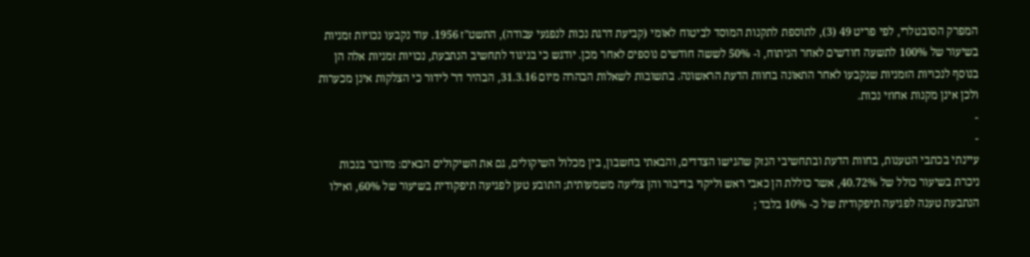המפרק הסובטלרי, לפי פריט 49 (3), לתוספת לתקנות המוסד לביטוח לאומי (קביעת דרגת נכות לנפגעי עבודה), התשט"ז 1956. עוד נקבעו נכויות זמניות בשיעור של 100% לתשעה חודשים לאחר הניתוח, ו- 50% לששה חודשים נוספים לאחר מכן. יודגש כי בניגוד לתחשיב הנתבעת, נכויות זמניות אלה הן בנוסף לנכויות הזמניות שנקבעו לאחר התאונה בחוות הדעת הראשונה. בתשובות לשאלות הבהרה מיום 31.3.16, הבהיר דר' לידור כי הצלקות אינן מכערות ולכן אינן מקנות אחוזי נכות.
-
-
עיינתי בכתבי הטענות, בחוות הדעת ובתחשיבי הנזק שהגישו הצדדים, והבאתי בחשבון, בין מכלול השיקולים, גם את השיקולים הבאים: מדובר בנכות ניכרת בשיעור כולל של 40.72%, אשר כוללת הן כאבי ראש וליקוי בדיבור והן צליעה משמעותית; התובע טען לפגיעה תיפקודית בשיעור של 60%, ואילו הנתבעת טענה לפגיעה תיפקודית של כ- 10% בלבד ;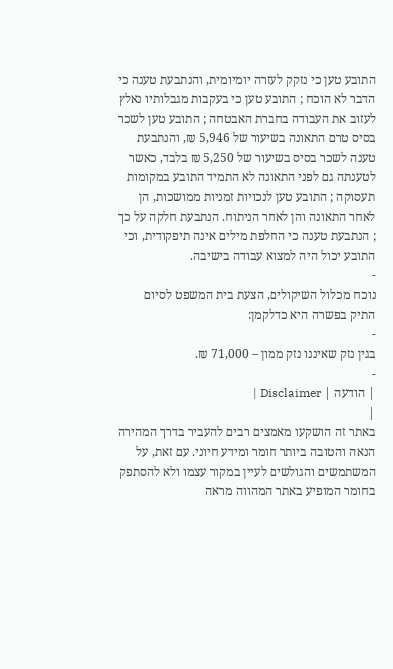התובע טען כי נזקק לעזרה יומיומית, והנתבעת טענה כי הדבר לא הוכח ; התובע טען כי בעקבות מגבלותיו נאלץ לעזוב את העבודה בחברת האבטחה ; התובע טען לשכר בסיס טרם התאונה בשיעור של 5,946 ₪, והנתבעת טענה לשכר בסיס בשיעור של 5,250 ₪ בלבד, כאשר לטענתה גם לפני התאונה לא התמיד התובע במקומות תעסוקה ; התובע טען לנכויות זמניות ממושכות, הן לאחר התאונה והן לאחר הניתוח. הנתבעת חלקה על כך ; הנתבעת טענה כי החלפת מילים אינה תיפקודית, וכי התובע יכול היה למצוא עבודה בישיבה.
-
נוכח מכלול השיקולים, הצעת בית המשפט לסיום התיק בפשרה היא כדלקמן:
-
בגין נזק שאיננו נזק ממון – 71,000 ₪.
-
| הודעה | Disclaimer |
|
באתר זה הושקעו מאמצים רבים להעביר בדרך המהירה הנאה והטובה ביותר חומר ומידע חיוני. עם זאת, על המשתמשים והגולשים לעיין במקור עצמו ולא להסתפק בחומר המופיע באתר המהווה מראה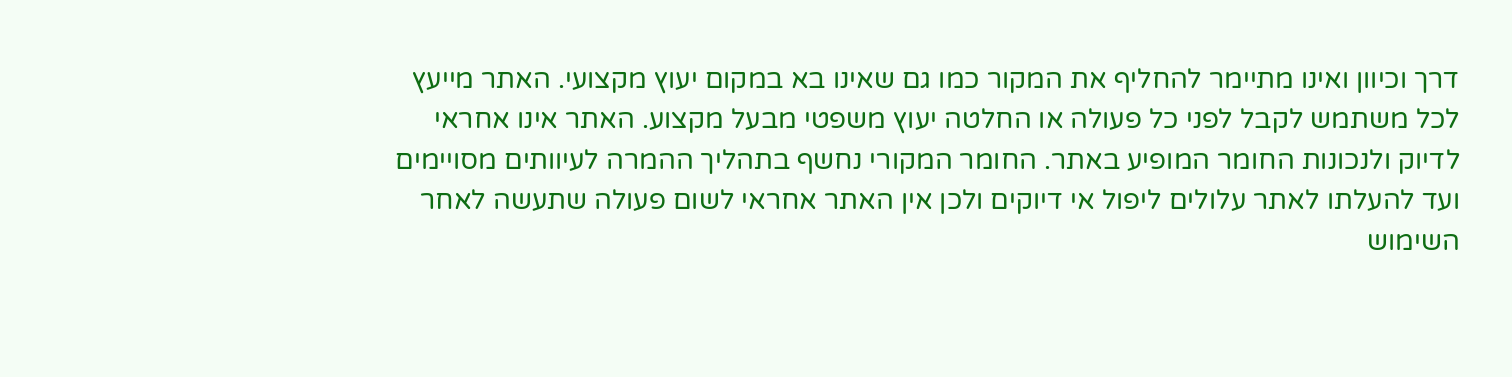דרך וכיוון ואינו מתיימר להחליף את המקור כמו גם שאינו בא במקום יעוץ מקצועי. האתר מייעץ לכל משתמש לקבל לפני כל פעולה או החלטה יעוץ משפטי מבעל מקצוע. האתר אינו אחראי לדיוק ולנכונות החומר המופיע באתר. החומר המקורי נחשף בתהליך ההמרה לעיוותים מסויימים ועד להעלתו לאתר עלולים ליפול אי דיוקים ולכן אין האתר אחראי לשום פעולה שתעשה לאחר השימוש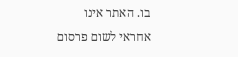בו. האתר אינו אחראי לשום פרסום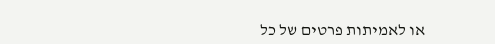או לאמיתות פרטים של כל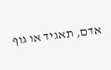אדם, תאגיד או גוף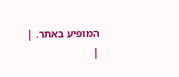המופיע באתר. |
|